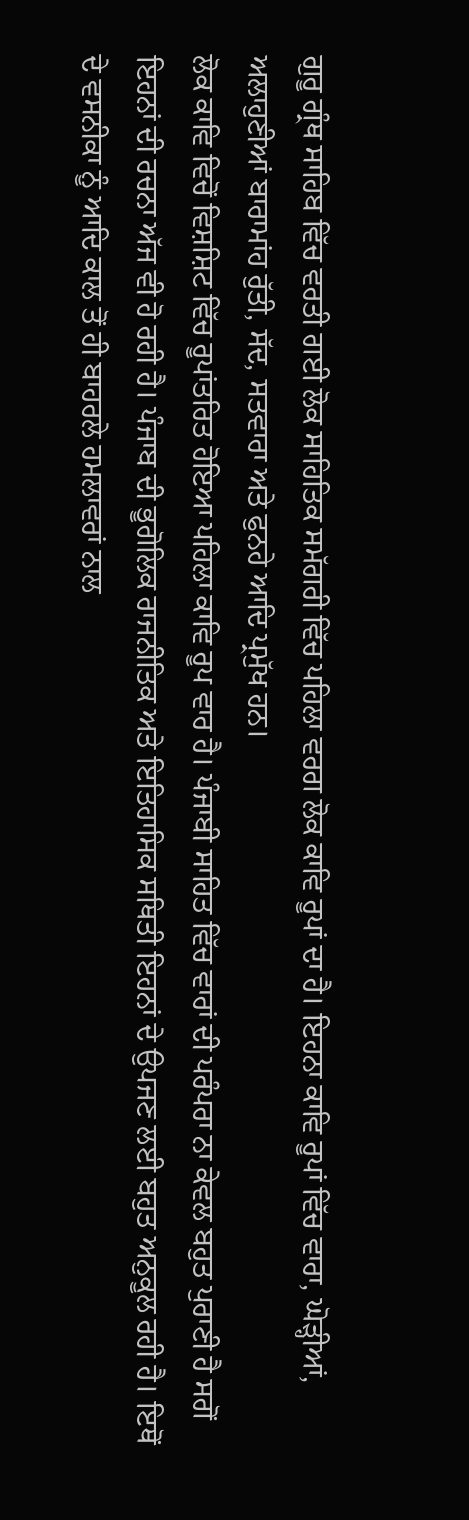ਗੁਰੂ ਗ੍ਰੰਥ ਸਾਹਿਬ ਵਿੱਚ ਵਰਤੀ ਗਈ ਲੋਕ ਸਾਹਿਤਿਕ ਸਮੱਗਰੀ ਵਿੱਚ ਪਹਿਲਾ ਵਰਗ ਲੋਕ ਕਾਵਿ ਰੂਪਾਂ ਦਾ ਹੈ। ਇਹਨਾ ਕਾਵਿ ਰੂਪਾਂ ਵਿੱਚ ਵਾਰਾ, ਘੋੜ੍ਹੀਆਂ, ਅਲਾਹੁਣੀਆਂ ਬਾਰਾਮਾਂਹ ਰੁੱਤੀ, ਸੱਦ, ਸਤਵਾਰਾ ਅਤੇ ਫੁਨਹੇ ਆਦਿ ਪ੍ਰਮੁੱਖ ਹਨ।
ਲੋਕ ਕਾਵਿ ਵਿਚੋਂ ਵਿਸ਼ਸ਼ਿਟ ਵਿੱਚ ਰੂਪਾਂਤਰਿਤ ਹੋਇਆ ਪਹਿਲਾ ਕਾਵਿ ਰੂਪ ਵਾਰ ਹੈ। ਪੰਜਾਬੀ ਸਾਹਿਤ ਵਿੱਚ ਵਾਰਾਂ ਦੀ ਪਰੰਪਰਾ ਨਾ ਕੇਵਲ ਬਹੁਤ ਪੁਰਾਣੀ ਹੈ ਸਗੋਂ ਇਹਨਾਂ ਦੀ ਰਚਨਾ ਅੱਜ ਵੀ ਹੋ ਰਹੀ ਹੈ। ਪੰਜਾਬ ਦੀ ਭੂਗੋਲਿਕ ਰਾਜਨੀਤਿਕ ਅਤੇ ਇਤਿਹਾਸਿਕ ਸਥਿਤੀ ਇਹਨਾਂ ਦੇ ਉਪਜਣ ਲਈ ਬਹੁਤ ਅਨੁਕੂਲ ਰਹੀ ਹੈ। ਇਥੋਂ ਦੇ ਵਸਨੀਕਾ ਨੂੰ ਆਦਿ ਕਾਲ ਤੋਂ ਹੀ ਬਾਹਰਲੇ ਹਮਲਾਵਰਾਂ ਨਾਲ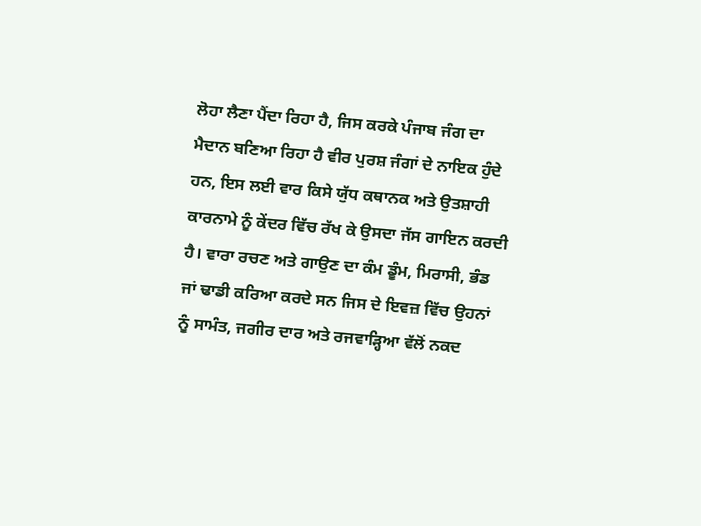ਲੋਹਾ ਲੈਣਾ ਪੈਂਦਾ ਰਿਹਾ ਹੈ, ਜਿਸ ਕਰਕੇ ਪੰਜਾਬ ਜੰਗ ਦਾ ਮੈਦਾਨ ਬਣਿਆ ਰਿਹਾ ਹੈ ਵੀਰ ਪੁਰਸ਼ ਜੰਗਾਂ ਦੇ ਨਾਇਕ ਹੁੰਦੇ ਹਨ, ਇਸ ਲਈ ਵਾਰ ਕਿਸੇ ਯੁੱਧ ਕਥਾਨਕ ਅਤੇ ਉਤਸ਼ਾਹੀ ਕਾਰਨਾਮੇ ਨੂੰ ਕੇਂਦਰ ਵਿੱਚ ਰੱਖ ਕੇ ਉਸਦਾ ਜੱਸ ਗਾਇਨ ਕਰਦੀ ਹੈ। ਵਾਰਾ ਰਚਣ ਅਤੇ ਗਾਉਣ ਦਾ ਕੰਮ ਡੂੰਮ, ਮਿਰਾਸੀ, ਭੰਡ ਜਾਂ ਢਾਡੀ ਕਰਿਆ ਕਰਦੇ ਸਨ ਜਿਸ ਦੇ ਇਵਜ਼ ਵਿੱਚ ਉਹਨਾਂ ਨੂੰ ਸਾਮੰਤ, ਜਗੀਰ ਦਾਰ ਅਤੇ ਰਜਵਾੜ੍ਹਿਆ ਵੱਲੋਂ ਨਕਦ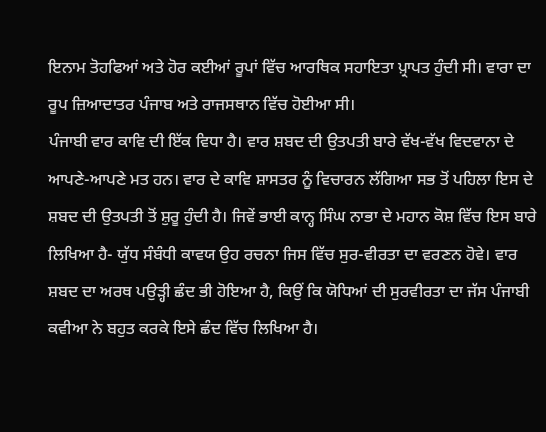ਇਨਾਮ ਤੋਹਫਿਆਂ ਅਤੇ ਹੋਰ ਕਈਆਂ ਰੂਪਾਂ ਵਿੱਚ ਆਰਥਿਕ ਸਹਾਇਤਾ ਪ਼੍ਰਾਪਤ ਹੁੰਦੀ ਸੀ। ਵਾਰਾ ਦਾ ਰੂਪ ਜ਼ਿਆਦਾਤਰ ਪੰਜਾਬ ਅਤੇ ਰਾਜਸਥਾਨ ਵਿੱਚ ਹੋਈਆ ਸੀ।
ਪੰਜਾਬੀ ਵਾਰ ਕਾਵਿ ਦੀ ਇੱਕ ਵਿਧਾ ਹੈ। ਵਾਰ ਸ਼ਬਦ ਦੀ ਉਤਪਤੀ ਬਾਰੇ ਵੱਖ-ਵੱਖ ਵਿਦਵਾਨਾ ਦੇ ਆਪਣੇ-ਆਪਣੇ ਮਤ ਹਨ। ਵਾਰ ਦੇ ਕਾਵਿ ਸ਼ਾਸਤਰ ਨੂੰ ਵਿਚਾਰਨ ਲੱਗਿਆ ਸਭ ਤੋਂ ਪਹਿਲਾ ਇਸ ਦੇ ਸ਼ਬਦ ਦੀ ਉਤਪਤੀ ਤੋਂ ਸ਼ੁਰੂ ਹੁੰਦੀ ਹੈ। ਜਿਵੇਂ ਭਾਈ ਕਾਨ੍ਹ ਸਿੰਘ ਨਾਭਾ ਦੇ ਮਹਾਨ ਕੋਸ਼ ਵਿੱਚ ਇਸ ਬਾਰੇ ਲਿਖਿਆ ਹੈ- ਯੁੱਧ ਸੰਬੰਧੀ ਕਾਵਯ ਉਹ ਰਚਨਾ ਜਿਸ ਵਿੱਚ ਸੁਰ-ਵੀਰਤਾ ਦਾ ਵਰਣਨ ਹੋਵੇ। ਵਾਰ ਸ਼ਬਦ ਦਾ ਅਰਥ ਪਉੜ੍ਹੀ ਛੰਦ ਭੀ ਹੋਇਆ ਹੈ, ਕਿਉਂ ਕਿ ਯੋਧਿਆਂ ਦੀ ਸੁਰਵੀਰਤਾ ਦਾ ਜੱਸ ਪੰਜਾਬੀ ਕਵੀਆ ਨੇ ਬਹੁਤ ਕਰਕੇ ਇਸੇ ਛੰਦ ਵਿੱਚ ਲਿਖਿਆ ਹੈ।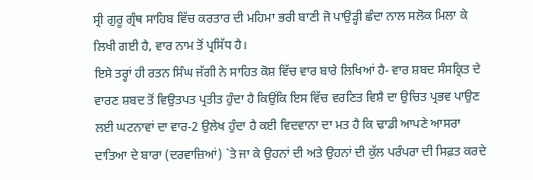ਸ੍ਰੀ ਗੁਰੂ ਗ੍ਰੰਥ ਸਾਹਿਬ ਵਿੱਚ ਕਰਤਾਰ ਦੀ ਮਹਿਮਾ ਭਰੀ ਬਾਣੀ ਜੋ ਪਾਉੜ੍ਹੀ ਛੰਦਾ ਨਾਲ ਸਲੋਕ ਮਿਲਾ ਕੇ ਲਿਖੀ ਗਈ ਹੈ, ਵਾਰ ਨਾਮ ਤੋਂ ਪ੍ਰਸਿੱਧ ਹੈ।
ਇਸੇ ਤਰ੍ਹਾਂ ਹੀ ਰਤਨ ਸਿੰਘ ਜੱਗੀ ਨੇ ਸਾਹਿਤ ਕੋਸ਼ ਵਿੱਚ ਵਾਰ ਬਾਰੇ ਲਿਖਿਆਂ ਹੈ- ਵਾਰ ਸ਼ਬਦ ਸੰਸਕ੍ਰਿਤ ਦੇ ਵਾਰਣ ਸ਼ਬਦ ਤੋਂ ਵਿਉਤਪਤ ਪ੍ਰਤੀਤ ਹੁੰਦਾ ਹੈ ਕਿਉਂਕਿ ਇਸ ਵਿੱਚ ਵਰਣਿਤ ਵਿਸ਼ੈ ਦਾ ਉਚਿਤ ਪ੍ਰਭਵ ਪਾਉਣ ਲਈ ਘਟਨਾਵਾਂ ਦਾ ਵਾਰ-2 ਉਲੇਖ ਹੁੰਦਾ ਹੈ ਕਈ ਵਿਦਵਾਨਾ ਦਾ ਮਤ ਹੈ ਕਿ ਢਾਡੀ ਆਪਣੇ ਆਸਰਾ ਦਾਤਿਆ ਦੇ ਬਾਰਾ (ਦਰਵਾਜ਼ਿਆਂ) `ਤੇ ਜਾ ਕੇ ਉਹਨਾਂ ਦੀ ਅਤੇ ਉਹਨਾਂ ਦੀ ਕੁੱਲ ਪਰੰਪਰਾ ਦੀ ਸਿਫ਼ਤ ਕਰਦੇ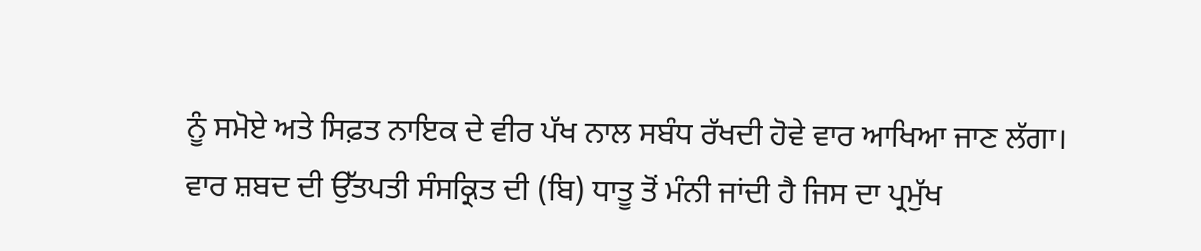ਨੂੰ ਸਮੋਏ ਅਤੇ ਸਿਫ਼ਤ ਨਾਇਕ ਦੇ ਵੀਰ ਪੱਖ ਨਾਲ ਸਬੰਧ ਰੱਖਦੀ ਹੋਵੇ ਵਾਰ ਆਖਿਆ ਜਾਣ ਲੱਗਾ।
ਵਾਰ ਸ਼ਬਦ ਦੀ ਉੱਤਪਤੀ ਸੰਸਕ੍ਰਿਤ ਦੀ (ਬਿ) ਧਾਤੂ ਤੋਂ ਮੰਨੀ ਜਾਂਦੀ ਹੈ ਜਿਸ ਦਾ ਪ੍ਰਮੁੱਖ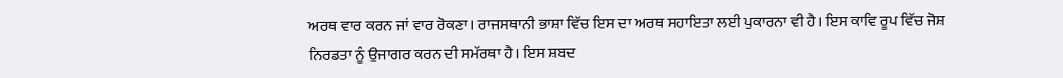ਅਰਥ ਵਾਰ ਕਰਨ ਜਾਂ ਵਾਰ ਰੋਕਣਾ। ਰਾਜਸਥਾਨੀ ਭਾਸ਼ਾ ਵਿੱਚ ਇਸ ਦਾ ਅਰਥ ਸਹਾਇਤਾ ਲਈ ਪੁਕਾਰਨਾ ਵੀ ਹੈ। ਇਸ ਕਾਵਿ ਰੂਪ ਵਿੱਚ ਜੋਸ਼ ਨਿਰਡਤਾ ਨੂੰ ਉਜਾਗਰ ਕਰਨ ਦੀ ਸਮੱਰਥਾ ਹੈ। ਇਸ ਸ਼ਬਦ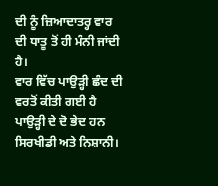ਦੀ ਨੂੰ ਜ਼ਿਆਦਾਤਰ੍ਹ ਵਾਰ ਦੀ ਧਾਤੂ ਤੋਂ ਹੀ ਮੰਨੀ ਜਾਂਦੀ ਹੈ।
ਵਾਰ ਵਿੱਚ ਪਾਉੜ੍ਹੀ ਛੰਦ ਦੀ ਵਰਤੋਂ ਕੀਤੀ ਗਈ ਹੈ ਪਾਉੜ੍ਹੀ ਦੇ ਦੋ ਭੇਦ ਹਨ ਸਿਰਖੀਡੀ ਅਤੇ ਨਿਸ਼ਾਨੀ।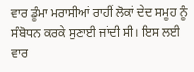ਵਾਰ ਡੂੰਮਾ ਮਰਾਸੀਆਂ ਰਾਹੀਂ ਲੋਕਾਂ ਦੇਦ ਸਮੂਹ ਨੂੰ ਸੰਬੋਧਨ ਕਰਕੇ ਸੁਣਾਈ ਜਾਂਦੀ ਸੀ। ਇਸ ਲਈ ਵਾਰ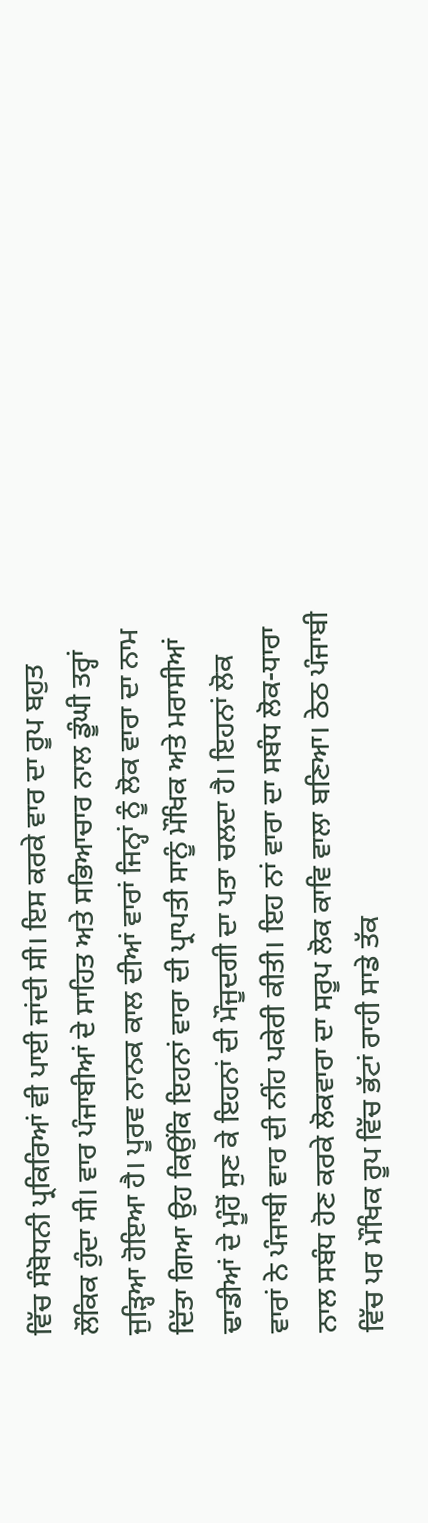ਵਿੱਚ ਸੰਬੋਧਨੀ ਪ੍ਰਕਿਰਿਆਂ ਵੀ ਪਾਈ ਜਾਂਦੀ ਸੀ। ਇਸ ਕਰਕੇ ਵਾਰ ਦਾ ਰੂਪ ਬਹੁਤ ਲੌਕਿਕ ਹੁੰਦਾ ਸੀ। ਵਾਰ ਪੰਜਾਬੀਆਂ ਦੇ ਸਾਹਿਤ ਅਤੇ ਸਭਿਆਚਾਰ ਨਾਲ ਡੂੰਘੀ ਤਰ੍ਹਾਂ ਜੁੜ੍ਹਿਆ ਹੋਇਆ ਹੈ। ਪੂਰਵ ਨਾਨਕ ਕਾਲ ਦੀਆਂ ਵਾਰਾਂ ਜਿਨ੍ਹਾਂ ਨੂੰ ਲੋਕ ਵਾਰਾ ਦਾ ਨਾਮ ਦਿੱਤਾ ਗਿਆ ਉਹ ਕਿਉਂਕਿ ਇਹਨਾਂ ਵਾਰਾ ਦੀ ਪ੍ਰਾਪਤੀ ਸਾਨੂੰ ਮੌਖਿਕ ਅਤੇ ਮਰਾਸੀਆਂ ਢਾਡੀਆਂ ਦੇ ਮੂੰਹੋਂ ਸੁਣ ਕੇ ਇਹਨਾਂ ਦੀ ਮੌਜੂਦਗੀ ਦਾ ਪਤਾ ਚਲਦਾ ਹੈ। ਇਹਨਾਂ ਲੋਕ ਵਾਰਾਂ ਨੇ ਪੰਜਾਬੀ ਵਾਰ ਦੀ ਨੀਂਹ ਪਕੇਰੀ ਕੀਤੀ। ਇਹ ਨਾਂ ਵਾਰਾ ਦਾ ਸਬੰਧ ਲੋਕ-ਧਾਰਾ ਨਾਲ ਸਬੰਧ ਹੋਣ ਕਰਕੇ ਲੋਕਵਾਰਾ ਦਾ ਸਰੂਪ ਲੋਕ ਕਾਵਿ ਵਾਲਾ ਬਣਿਆ। ਠੇਠ ਪੰਜਾਬੀ ਵਿੱਚ ਪਰ ਮੌਖਿਕ ਰੂਪ ਵਿੱਚ ਭੱਟਾਂ ਰਾਹੀ ਸਾਡੇ ਤੱਕ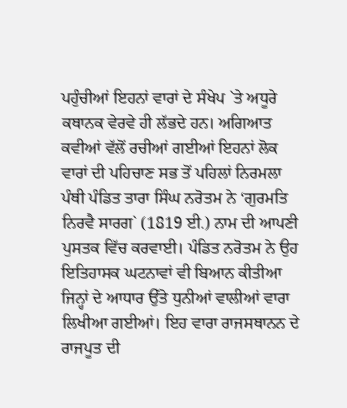ਪਹੁੰਚੀਆਂ ਇਹਨਾਂ ਵਾਰਾਂ ਦੇ ਸੰਖੇਪ `ਤੇ ਅਧੂਰੇ ਕਥਾਨਕ ਵੇਰਵੇ ਹੀ ਲੱਭਦੇ ਹਨ। ਅਗਿਆਤ ਕਵੀਆਂ ਵੱਲੋਂ ਰਚੀਆਂ ਗਈਆਂ ਇਹਨਾਂ ਲੋਕ ਵਾਰਾਂ ਦੀ ਪਹਿਚਾਣ ਸਭ ਤੋਂ ਪਹਿਲਾਂ ਨਿਰਮਲਾ ਪੰਥੀ ਪੰਡਿਤ ਤਾਰਾ ਸਿੰਘ ਨਰੋਤਮ ਨੇ ‘ਗੁਰਮਤਿ ਨਿਰਵੈ ਸਾਰਗ` (1819 ਈ.) ਨਾਮ ਦੀ ਆਪਣੀ ਪੁਸਤਕ ਵਿੱਚ ਕਰਵਾਈ। ਪੰਡਿਤ ਨਰੋਤਮ ਨੇ ਉਹ ਇਤਿਹਾਸਕ ਘਟਨਾਵਾਂ ਵੀ ਬਿਆਨ ਕੀਤੀਆ ਜਿਨ੍ਹਾਂ ਦੇ ਆਧਾਰ ਉੱਤੇ ਧੁਨੀਆਂ ਵਾਲੀਆਂ ਵਾਰਾ ਲਿਖੀਆ ਗਈਆਂ। ਇਹ ਵਾਰਾ ਰਾਜਸਥਾਨਨ ਦੇ ਰਾਜਪੂਤ ਦੀ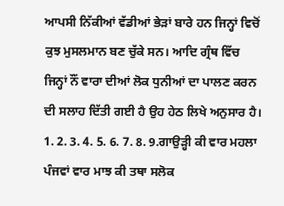ਆਪਸੀ ਨਿੱਕੀਆਂ ਵੱਡੀਆਂ ਭੇੜਾਂ ਬਾਰੇ ਹਨ ਜਿਨ੍ਹਾਂ ਵਿਚੋਂ ਕੁਝ ਮੁਸਲਮਾਨ ਬਣ ਚੁੱਕੇ ਸਨ। ਆਦਿ ਗ੍ਰੰਥ ਵਿੱਚ ਜਿਨ੍ਹਾਂ ਨੌਂ ਵਾਰਾ ਦੀਆਂ ਲੋਕ ਧੁਨੀਆਂ ਦਾ ਪਾਲਣ ਕਰਨ ਦੀ ਸਲਾਹ ਦਿੱਤੀ ਗਈ ਹੈ ਉਹ ਹੇਠ ਲਿਖੇ ਅਨੁਸਾਰ ਹੈ।
1. 2. 3. 4. 5. 6. 7. 8. 9.ਗਾਉੜ੍ਹੀ ਕੀ ਵਾਰ ਮਹਲਾ ਪੰਜਵਾਂ ਵਾਰ ਮਾਝ ਕੀ ਤਥਾ ਸਲੋਕ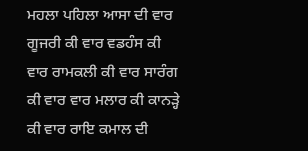ਮਹਲਾ ਪਹਿਲਾ ਆਸਾ ਦੀ ਵਾਰ ਗੂਜਰੀ ਕੀ ਵਾਰ ਵਡਹੰਸ ਕੀ ਵਾਰ ਰਾਮਕਲੀ ਕੀ ਵਾਰ ਸਾਰੰਗ ਕੀ ਵਾਰ ਵਾਰ ਮਲਾਰ ਕੀ ਕਾਨੜ੍ਹੇ ਕੀ ਵਾਰ ਰਾਇ ਕਮਾਲ ਦੀ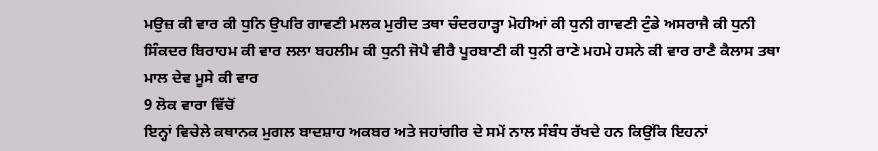ਮਉਜ਼ ਕੀ ਵਾਰ ਕੀ ਧੁਨਿ ਉਪਰਿ ਗਾਵਣੀ ਮਲਕ ਮੁਰੀਦ ਤਥਾ ਚੰਦਰਹਾੜ੍ਹਾ ਮੋਹੀਆਂ ਕੀ ਧੁਨੀ ਗਾਵਣੀ ਟੁੰਡੇ ਅਸਰਾਜੈ ਕੀ ਧੁਨੀ ਸਿੰਕਦਰ ਬਿਰਾਹਮ ਕੀ ਵਾਰ ਲਲਾ ਬਹਲੀਮ ਕੀ ਧੁਨੀ ਜੋਪੈ ਵੀਰੈ ਪੂਰਬਾਣੀ ਕੀ ਧੁਨੀ ਰਾਣੇ ਮਹਮੇ ਹਸਨੇ ਕੀ ਵਾਰ ਰਾਣੈ ਕੈਲਾਸ ਤਥਾ ਮਾਲ ਦੇਵ ਮੂਸੇ ਕੀ ਵਾਰ
9 ਲੋਕ ਵਾਰਾ ਵਿੱਚੋਂ
ਇਨ੍ਹਾਂ ਵਿਚੇਲੇ ਕਥਾਨਕ ਮੁਗਲ ਬਾਦਸ਼ਾਹ ਅਕਬਰ ਅਤੇ ਜਹਾਂਗੀਰ ਦੇ ਸਮੇਂ ਨਾਲ ਸੰਬੰਧ ਰੱਖਦੇ ਹਨ ਕਿਉਂਕਿ ਇਹਨਾਂ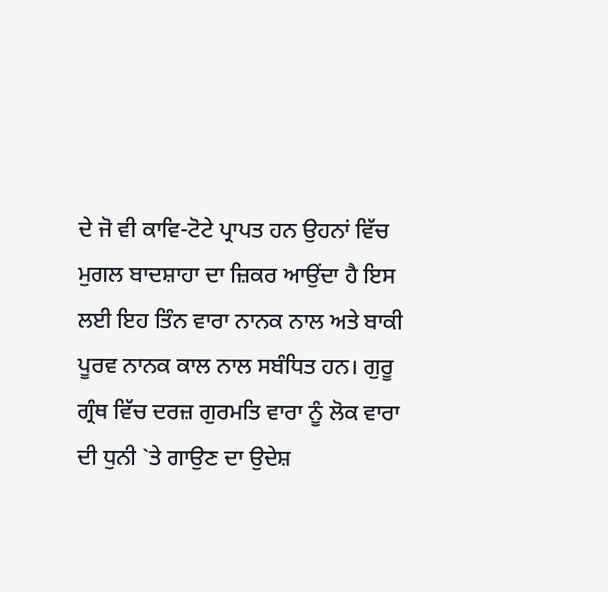ਦੇ ਜੋ ਵੀ ਕਾਵਿ-ਟੋਟੇ ਪ੍ਰਾਪਤ ਹਨ ਉਹਨਾਂ ਵਿੱਚ ਮੁਗਲ ਬਾਦਸ਼ਾਹਾ ਦਾ ਜ਼ਿਕਰ ਆਉਂਦਾ ਹੈ ਇਸ ਲਈ ਇਹ ਤਿੰਨ ਵਾਰਾ ਨਾਨਕ ਨਾਲ ਅਤੇ ਬਾਕੀ ਪੂਰਵ ਨਾਨਕ ਕਾਲ ਨਾਲ ਸਬੰਧਿਤ ਹਨ। ਗੁਰੂ ਗ੍ਰੰਥ ਵਿੱਚ ਦਰਜ਼ ਗੁਰਮਤਿ ਵਾਰਾ ਨੂੰ ਲੋਕ ਵਾਰਾ ਦੀ ਧੁਨੀ `ਤੇ ਗਾਉਣ ਦਾ ਉਦੇਸ਼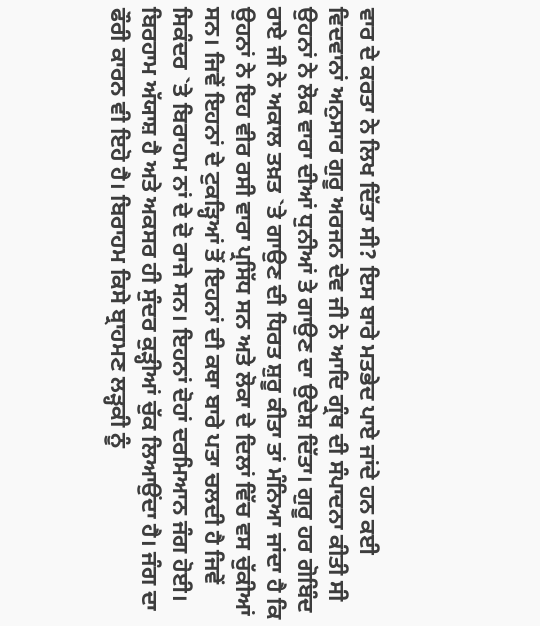ਵਾਰ ਦੇ ਕਰਤਾ ਨੇ ਲਿਖ ਦਿੱਤਾ ਸੀ? ਇਸ ਬਾਰੇ ਮਤਭੇਦ ਪਾਏ ਜਾਂਦੇ ਹਨ ਕਈ ਵਿਦਵਾਨਾਂ ਅਨੁਸਾਰ ਗੁਰੂ ਅਰਜਨ ਦੇਵ ਜੀ ਨੇ ਆਦਿ ਗ੍ਰੰਥ ਦੀ ਸੰਪਾਦਨਾ ਕੀਤੀ ਸੀ ਉਹਨਾਂ ਨੇ ਲੋਕ ਵਾਰਾ ਦੀਆਂ ਧੁਨੀਆਂ ਤੇ ਗਾਉਣ ਦਾ ਉਦੇਸ਼ ਦਿੱਤਾ। ਗੁਰੂ ਹਰ ਗੋਬਿੰਦ ਰਾਏ ਜੀ ਨੇ ਅਕਾਲ ਤਖ਼ਤ `ਤੇ ਗਾਉਣ ਦੀ ਧਿਰਤ ਸ਼ੁਰੂ ਕੀਤਾ ਤਾਂ ਮੰਨਿਆ ਜਾਂਦਾ ਹੈ ਕਿ ਉਹਨਾਂ ਨੇ ਇਹ ਵੀਰ ਰਸੀ ਵਾਰਾ ਪ੍ਰਸਿੱਧ ਸਨ ਅਤੇ ਲੋਕਾ ਦੇ ਦਿਲਾਂ ਵਿੱਚ ਵਸ ਚੁੱਕੀਆਂ ਸਨ। ਜਿਵੇਂ ਇਹਨਾਂ ਦੇ ਟੁਕੜ੍ਹਿਆਂ ਤੋਂ ਇਹਨਾਂ ਦੀ ਕਥਾ ਬਾਰੇ ਪਤਾ ਚਲਦੀ ਹੈ ਜਿਵੇਂ ਸਿਕੰਦਰ `ਤੇ ਬਿਰਾਹਮ ਨਾਂ ਦੇ ਦੋ ਰਾਜੇ ਸਨ। ਇਹਨਾਂ ਦੋਹਾਂ ਦਰਮਿਆਨ ਜੰਗ ਹੋਈ। ਬਿਰਹਾਮ ਅੱਯਾਸ਼ ਹੈ ਅਤੇ ਅਕਸਰ ਹੀ ਸੁੰਦਰ ਕੁੜ੍ਹੀਆਂ ਚੁੱਕ ਲਿਆਉਂਦਾ ਹੈ। ਜੰਗ ਦਾ ਫੌਰੀ ਕਾਰਨ ਵੀ ਇਹੋ ਹੈ। ਬਿਰਾਹਮ ਕਿਸੇ ਬ੍ਰਾਹਮਣ ਲੜ੍ਹਕੀ ਨੂੰ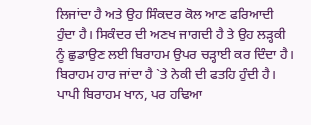ਲਿਜਾਂਦਾ ਹੈ ਅਤੇ ਉਹ ਸਿੰਕਦਰ ਕੋਲ ਆਣ ਫਰਿਆਦੀ ਹੁੰਦਾ ਹੈ। ਸਿਕੰਦਰ ਦੀ ਅਣਖ ਜਾਗਦੀ ਹੈ ਤੇ ਉਹ ਲੜ੍ਹਕੀ ਨੂੰ ਛੁਡਾਉਣ ਲਈ ਬਿਰਾਹਮ ਉਪਰ ਚੜ੍ਹਾਈ ਕਰ ਦਿੰਦਾ ਹੈ। ਬਿਰਾਹਮ ਹਾਰ ਜਾਂਦਾ ਹੈ `ਤੇ ਨੇਕੀ ਦੀ ਫਤਹਿ ਹੁੰਦੀ ਹੈ। ਪਾਪੀ ਬਿਰਾਹਮ ਖਾਨ, ਪਰ ਹਢਿਆ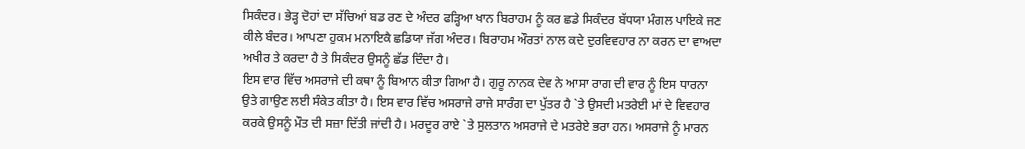ਸਿਕੰਦਰ। ਭੇੜ੍ਹ ਦੋਹਾਂ ਦਾ ਸੱਚਿਆਂ ਬਡ ਰਣ ਦੇ ਅੰਦਰ ਫੜ੍ਹਿਆ ਖਾਨ ਬਿਰਾਹਮ ਨੂੰ ਕਰ ਛਡੇ ਸਿਕੰਦਰ ਬੱਧਯਾ ਮੰਗਲ ਪਾਇਕੇ ਜਣ ਕੀਲੇ ਬੰਦਰ। ਆਪਣਾ ਹੁਕਮ ਮਨਾਇਕੈ ਛਡਿਯਾ ਜੱਗ ਅੰਦਰ। ਬਿਰਾਹਮ ਔਰਤਾਂ ਨਾਲ ਕਦੇ ਦੁਰਵਿਵਹਾਰ ਨਾ ਕਰਨ ਦਾ ਵਾਅਦਾ ਅਖੀਰ ਤੇ ਕਰਦਾ ਹੈ ਤੇ ਸਿਕੰਦਰ ਉਸਨੂੰ ਛੱਡ ਦਿੰਦਾ ਹੈ।
ਇਸ ਵਾਰ ਵਿੱਚ ਅਸਰਾਜੇ ਦੀ ਕਥਾ ਨੂੰ ਬਿਆਨ ਕੀਤਾ ਗਿਆ ਹੈ। ਗੁਰੂ ਨਾਨਕ ਦੇਵ ਨੇ ਆਸਾ ਰਾਗ ਦੀ ਵਾਰ ਨੂੰ ਇਸ ਧਾਰਨਾ ਉਤੇ ਗਾਉਣ ਲਈ ਸੰਕੇਤ ਕੀਤਾ ਹੈ। ਇਸ ਵਾਰ ਵਿੱਚ ਅਸਰਾਜੇ ਰਾਜੇ ਸਾਰੰਗ ਦਾ ਪੁੱਤਰ ਹੈ `ਤੇ ਉਸਦੀ ਮਤਰੇਈ ਮਾਂ ਦੇ ਵਿਵਹਾਰ ਕਰਕੇ ਉਸਨੂੰ ਮੌਤ ਦੀ ਸਜ਼ਾ ਦਿੱਤੀ ਜਾਂਦੀ ਹੈ। ਮਰਦੂਰ ਰਾਏ `ਤੇ ਸੁਲਤਾਨ ਅਸਰਾਜੇ ਦੇ ਮਤਰੇਏ ਭਰਾ ਹਨ। ਅਸਰਾਜੇ ਨੂੰ ਮਾਰਨ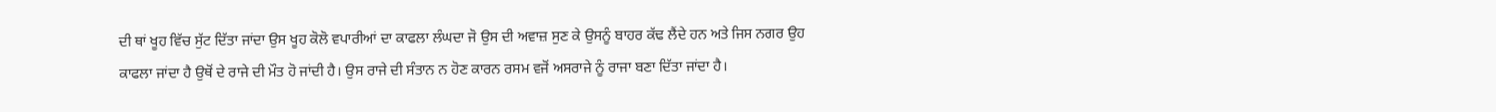ਦੀ ਥਾਂ ਖੂਹ ਵਿੱਚ ਸੁੱਟ ਦਿੱਤਾ ਜਾਂਦਾ ਉਸ ਖੂਹ ਕੋਲੋ ਵਪਾਰੀਆਂ ਦਾ ਕਾਫਲਾ ਲੰਘਦਾ ਜੋ ਉਸ ਦੀ ਅਵਾਜ਼ ਸੁਣ ਕੇ ਉਸਨੂੰ ਬਾਹਰ ਕੱਢ ਲੈਂਦੇ ਹਨ ਅਤੇ ਜਿਸ ਨਗਰ ਉਹ ਕਾਫਲਾ ਜਾਂਦਾ ਹੈ ਉਥੋਂ ਦੇ ਰਾਜੇ ਦੀ ਮੌਤ ਹੋ ਜਾਂਦੀ ਹੈ। ਉਸ ਰਾਜੇ ਦੀ ਸੰਤਾਨ ਨ ਹੋਣ ਕਾਰਨ ਰਸਮ ਵਜੋਂ ਅਸਰਾਜੇ ਨੂੰ ਰਾਜਾ ਬਣਾ ਦਿੱਤਾ ਜਾਂਦਾ ਹੈ।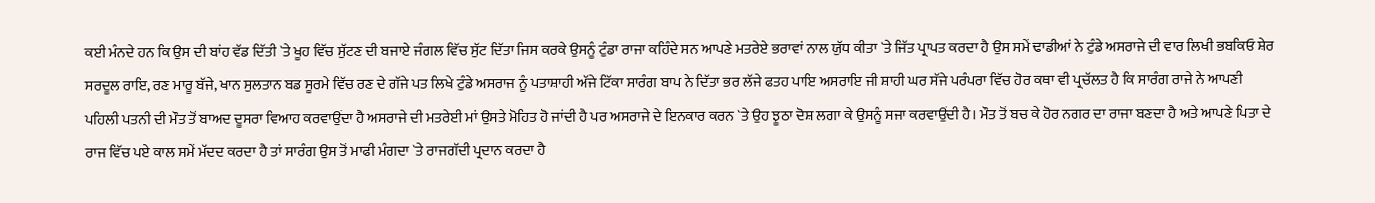ਕਈ ਮੰਨਦੇ ਹਨ ਕਿ ਉਸ ਦੀ ਬਾਂਹ ਵੱਡ ਦਿੱਤੀ `ਤੇ ਖੂਹ ਵਿੱਚ ਸੁੱਟਣ ਦੀ ਬਜਾਏ ਜੰਗਲ ਵਿੱਚ ਸੁੱਟ ਦਿੱਤਾ ਜਿਸ ਕਰਕੇ ਉਸਨੂੰ ਟੁੰਡਾ ਰਾਜਾ ਕਹਿੰਦੇ ਸਨ ਆਪਣੇ ਮਤਰੇਏ ਭਰਾਵਾਂ ਨਾਲ ਯੁੱਧ ਕੀਤਾ `ਤੇ ਜਿੱਤ ਪ੍ਰਾਪਤ ਕਰਦਾ ਹੈ ਉਸ ਸਮੇਂ ਢਾਡੀਆਂ ਨੇ ਟੁੰਡੇ ਅਸਰਾਜੇ ਦੀ ਵਾਰ ਲਿਖੀ ਭਬਕਿਓ ਸ਼ੇਰ ਸਰਦੂਲ ਰਾਇ, ਰਣ ਮਾਰੂ ਬੱਜੇ, ਖਾਨ ਸੁਲਤਾਨ ਬਡ ਸੂਰਮੇ ਵਿੱਚ ਰਣ ਦੇ ਗੱਜੇ ਪਤ ਲਿਖੇ ਟੁੰਡੇ ਅਸਰਾਜ ਨੂੰ ਪਤਾਸ਼ਾਹੀ ਅੱਜੇ ਟਿੱਕਾ ਸਾਰੰਗ ਬਾਪ ਨੇ ਦਿੱਤਾ ਭਰ ਲੱਜੇ ਫਤਹ ਪਾਇ ਅਸਰਾਇ ਜੀ ਸ਼ਾਹੀ ਘਰ ਸੱਜੇ ਪਰੰਪਰਾ ਵਿੱਚ ਹੋਰ ਕਥਾ ਵੀ ਪ੍ਰਚੱਲਤ ਹੈ ਕਿ ਸਾਰੰਗ ਰਾਜੇ ਨੇ ਆਪਣੀ ਪਹਿਲੀ ਪਤਨੀ ਦੀ ਮੌਤ ਤੋਂ ਬਾਅਦ ਦੂਸਰਾ ਵਿਆਹ ਕਰਵਾਉਂਦਾ ਹੈ ਅਸਰਾਜੇ ਦੀ ਮਤਰੇਈ ਮਾਂ ਉਸਤੇ ਮੋਹਿਤ ਹੋ ਜਾਂਦੀ ਹੈ ਪਰ ਅਸਰਾਜੇ ਦੇ ਇਨਕਾਰ ਕਰਨ `ਤੇ ਉਹ ਝੂਠਾ ਦੋਸ਼ ਲਗਾ ਕੇ ਉਸਨੂੰ ਸਜਾ ਕਰਵਾਉਂਦੀ ਹੈ। ਮੌਤ ਤੋਂ ਬਚ ਕੇ ਹੋਰ ਨਗਰ ਦਾ ਰਾਜਾ ਬਣਦਾ ਹੈ ਅਤੇ ਆਪਣੇ ਪਿਤਾ ਦੇ ਰਾਜ ਵਿੱਚ ਪਏ ਕਾਲ ਸਮੇਂ ਮੱਦਦ ਕਰਦਾ ਹੈ ਤਾਂ ਸਾਰੰਗ ਉਸ ਤੋਂ ਮਾਫੀ ਮੰਗਦਾ `ਤੇ ਰਾਜਗੱਦੀ ਪ੍ਰਦਾਨ ਕਰਦਾ ਹੈ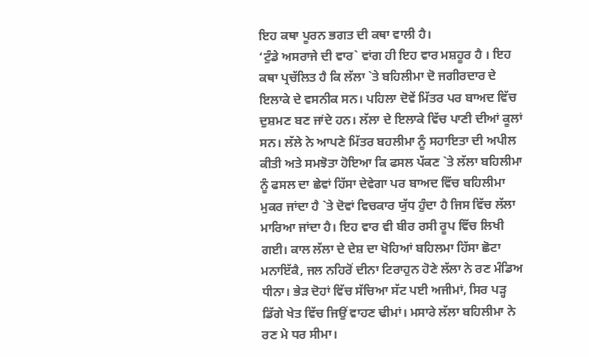ਇਹ ਕਥਾ ਪੂਰਨ ਭਗਤ ਦੀ ਕਥਾ ਵਾਲੀ ਹੈ।
‘ਟੁੰਡੇ ਅਸਰਾਜੇ ਦੀ ਵਾਰ` ਵਾਂਗ ਹੀ ਇਹ ਵਾਰ ਮਸ਼ਹੂਰ ਹੈ । ਇਹ ਕਥਾ ਪ੍ਰਚੱਲਿਤ ਹੈ ਕਿ ਲੱਲਾ `ਤੇ ਬਹਿਲੀਮਾ ਦੋ ਜਗੀਰਦਾਰ ਦੇ ਇਲਾਕੇ ਦੇ ਵਸਨੀਕ ਸਨ। ਪਹਿਲਾ ਦੋਵੇਂ ਮਿੱਤਰ ਪਰ ਬਾਅਦ ਵਿੱਚ ਦੁਸ਼ਮਣ ਬਣ ਜਾਂਦੇ ਹਨ। ਲੱਲਾ ਦੇ ਇਲਾਕੇ ਵਿੱਚ ਪਾਣੀ ਦੀਆਂ ਕੂਲਾਂ ਸਨ। ਲੱਲੇ ਨੇ ਆਪਣੇ ਮਿੱਤਰ ਬਹਲੀਮਾ ਨੂੰ ਸਹਾਇਤਾ ਦੀ ਅਪੀਲ ਕੀਤੀ ਅਤੇ ਸਮਝੋਤਾ ਹੋਇਆ ਕਿ ਫਸਲ ਪੱਕਣ `ਤੇ ਲੱਲਾ ਬਹਿਲੀਮਾ ਨੂੰ ਫਸਲ ਦਾ ਛੇਵਾਂ ਹਿੱਸਾ ਦੇਵੇਗਾ ਪਰ ਬਾਅਦ ਵਿੱਚ ਬਹਿਲੀਮਾ ਮੁਕਰ ਜਾਂਦਾ ਹੈ `ਤੇ ਦੋਵਾਂ ਵਿਚਕਾਰ ਯੁੱਧ ਹੁੰਦਾ ਹੈ ਜਿਸ ਵਿੱਚ ਲੱਲਾ ਮਾਰਿਆ ਜਾਂਦਾ ਹੈ। ਇਹ ਵਾਰ ਵੀ ਬੀਰ ਰਸੀ ਰੂਪ ਵਿੱਚ ਲਿਖੀ ਗਈ। ਕਾਲ ਲੱਲਾ ਦੇ ਦੇਸ਼ ਦਾ ਖੋਹਿਆਂ ਬਹਿਲਮਾ ਹਿੱਸਾ ਛੋਟਾ ਮਨਾਇੱਕੈ, ਜਲ ਨਹਿਰੋਂ ਦੀਨਾ ਟਿਰਾਹੁਨ ਹੋਣੇ ਲੱਲਾ ਨੇ ਰਣ ਮੰਡਿਅ ਧੀਨਾ। ਭੇੜ ਦੋਹਾਂ ਵਿੱਚ ਸੱਚਿਆ ਸੱਟ ਪਈ ਅਜੀਮਾਂ, ਸਿਰ ਪੜ੍ਹ ਡਿੱਗੇ ਖੇਤ ਵਿੱਚ ਜਿਉਂ ਵਾਹਣ ਢੀਮਾਂ। ਮਸਾਰੇ ਲੱਲਾ ਬਹਿਲੀਮਾ ਨੇ ਰਣ ਮੇ ਧਰ ਸੀਮਾ।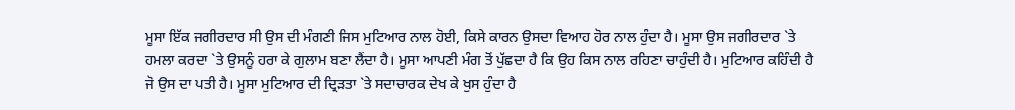ਮੂਸਾ ਇੱਕ ਜਗੀਰਦਾਰ ਸੀ ਉਸ ਦੀ ਮੰਗਣੀ ਜਿਸ ਮੁਟਿਆਰ ਨਾਲ ਹੋਈ, ਕਿਸੇ ਕਾਰਨ ਉਸਦਾ ਵਿਆਹ ਹੋਰ ਨਾਲ ਹੁੰਦਾ ਹੈ। ਮੂਸਾ ਉਸ ਜਗੀਰਦਾਰ `ਤੇ ਹਮਲਾ ਕਰਦਾ `ਤੇ ਉਸਨੂੰ ਹਰਾ ਕੇ ਗੁਲਾਮ ਬਣਾ ਲੈਂਦਾ ਹੈ। ਮੂਸਾ ਆਪਣੀ ਮੰਗ ਤੋਂ ਪੁੱਛਦਾ ਹੈ ਕਿ ਉਹ ਕਿਸ ਨਾਲ ਰਹਿਣਾ ਚਾਹੁੰਦੀ ਹੈ। ਮੁਟਿਆਰ ਕਹਿੰਦੀ ਹੈ ਜੋ ਉਸ ਦਾ ਪਤੀ ਹੈ। ਮੂਸਾ ਮੁਟਿਆਰ ਦੀ ਦ੍ਰਿੜਤਾ `ਤੇ ਸਦਾਚਾਰਕ ਦੇਖ ਕੇ ਖੁਸ ਹੁੰਦਾ ਹੈ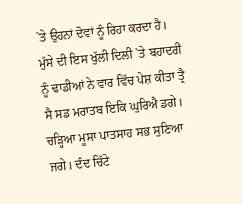`ਤੇ ਉਹਨਾਂ ਦੋਵਾਂ ਨੂੰ ਰਿਹਾ ਕਰਦਾ ਹੈ। ਮੁੱਸੇ ਦੀ ਇਸ ਖੁੱਲੀ ਦਿਲੀ `ਤੇ ਬਹਾਦਰੀ ਨੂੰ ਢਾਡੀਆਂ ਨੇ ਵਾਰ ਵਿੱਚ ਪੇਸ਼ ਕੀਤਾ ਤ੍ਰੈ ਸੈ ਸਡ ਮਰਾਤਬ ਇਕਿ ਘੁਰਿਐ ਡਗੇ। ਚੜ੍ਹਿਆ ਮੂਸਾ ਪਾਤਸਾਹ ਸਭ ਸੁਣਿਆ ਜਗੇ। ਦੰਦ ਚਿੱਟੇ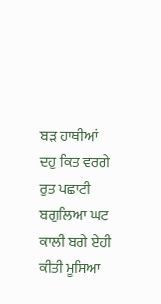ਬੜ ਹਾਥੀਆਂ ਦਹੁ ਕਿਤ ਵਰਗੇ ਰੁਤ ਪਛਾਟੀ ਬਗੁਲਿਆ ਘਟ ਕਾਲੀ ਬਗੇ ਏਹੀ ਕੀਤੀ ਮੂਸਿਆ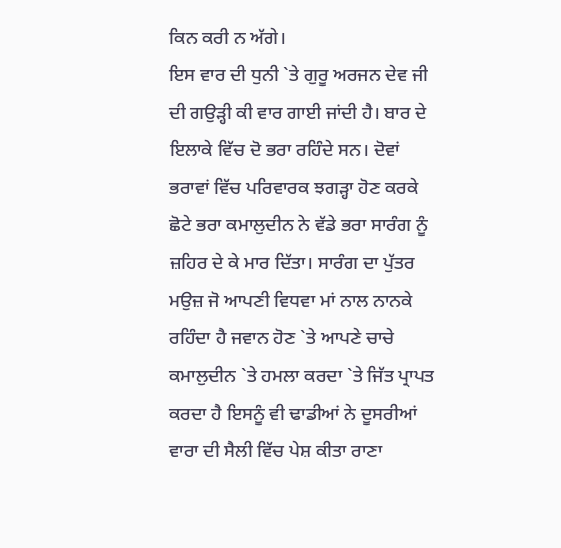ਕਿਨ ਕਰੀ ਨ ਅੱਗੇ।
ਇਸ ਵਾਰ ਦੀ ਧੁਨੀ `ਤੇ ਗੁਰੂ ਅਰਜਨ ਦੇਵ ਜੀ ਦੀ ਗਉੜ੍ਹੀ ਕੀ ਵਾਰ ਗਾਈ ਜਾਂਦੀ ਹੈ। ਬਾਰ ਦੇ ਇਲਾਕੇ ਵਿੱਚ ਦੋ ਭਰਾ ਰਹਿੰਦੇ ਸਨ। ਦੋਵਾਂ ਭਰਾਵਾਂ ਵਿੱਚ ਪਰਿਵਾਰਕ ਝਗੜ੍ਹਾ ਹੋਣ ਕਰਕੇ ਛੋਟੇ ਭਰਾ ਕਮਾਲੁਦੀਨ ਨੇ ਵੱਡੇ ਭਰਾ ਸਾਰੰਗ ਨੂੰ ਜ਼ਹਿਰ ਦੇ ਕੇ ਮਾਰ ਦਿੱਤਾ। ਸਾਰੰਗ ਦਾ ਪੁੱਤਰ ਮਉਜ਼ ਜੋ ਆਪਣੀ ਵਿਧਵਾ ਮਾਂ ਨਾਲ ਨਾਨਕੇ ਰਹਿੰਦਾ ਹੈ ਜਵਾਨ ਹੋਣ `ਤੇ ਆਪਣੇ ਚਾਚੇ ਕਮਾਲੁਦੀਨ `ਤੇ ਹਮਲਾ ਕਰਦਾ `ਤੇ ਜਿੱਤ ਪ੍ਰਾਪਤ ਕਰਦਾ ਹੈ ਇਸਨੂੰ ਵੀ ਢਾਡੀਆਂ ਨੇ ਦੂਸਰੀਆਂ ਵਾਰਾ ਦੀ ਸੈਲੀ ਵਿੱਚ ਪੇਸ਼ ਕੀਤਾ ਰਾਣਾ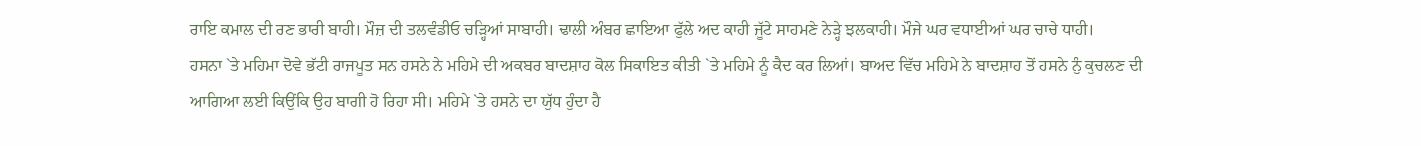ਰਾਇ ਕਮਾਲ ਦੀ ਰਣ ਭਾਰੀ ਬਾਹੀ। ਮੌਜ਼ ਦੀ ਤਲਵੰਡੀਓ ਚੜ੍ਹਿਆਂ ਸਾਬਾਹੀ। ਢਾਲੀ ਅੰਬਰ ਛਾਇਆ ਫੁੱਲੇ ਅਦ ਕਾਹੀ ਜੂੱਟੇ ਸਾਹਮਣੇ ਨੇੜ੍ਹੇ ਝਲਕਾਹੀ। ਮੌਜੇ ਘਰ ਵਧਾਈਆਂ ਘਰ ਚਾਚੇ ਧਾਹੀ।
ਹਸਨਾ `ਤੇ ਮਹਿਮਾ ਦੋਵੇ ਭੱਟੀ ਰਾਜਪੂਤ ਸਨ ਹਸਨੇ ਨੇ ਮਹਿਮੇ ਦੀ ਅਕਬਰ ਬਾਦਸ਼ਾਹ ਕੋਲ ਸਿਕਾਇਤ ਕੀਤੀ `ਤੇ ਮਹਿਮੇ ਨੂੰ ਕੈਦ ਕਰ ਲਿਆਂ। ਬਾਅਦ ਵਿੱਚ ਮਹਿਮੇ ਨੇ ਬਾਦਸ਼ਾਹ ਤੋਂ ਹਸਨੇ ਨੁੰ ਕੁਚਲਣ ਦੀ ਆਗਿਆ ਲਈ ਕਿਉਂਕਿ ਉਹ ਬਾਗੀ ਹੋ ਰਿਹਾ ਸੀ। ਮਹਿਮੇ `ਤੇ ਹਸਨੇ ਦਾ ਯੁੱਧ ਹੁੰਦਾ ਹੈ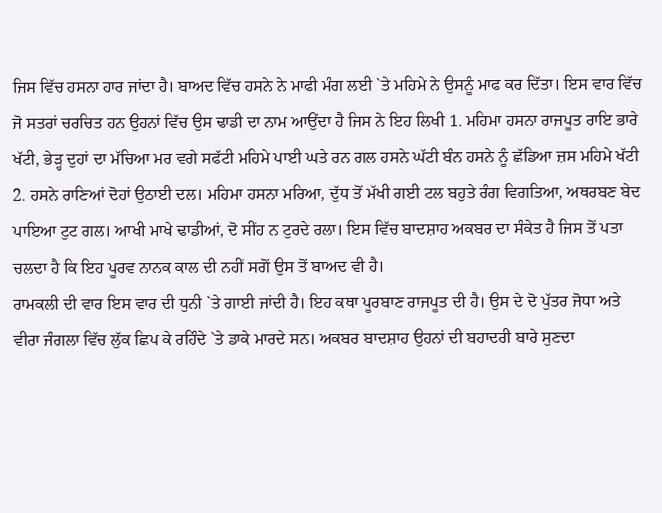ਜਿਸ ਵਿੱਚ ਹਸਨਾ ਹਾਰ ਜਾਂਦਾ ਹੈ। ਬਾਅਦ ਵਿੱਚ ਹਸਨੇ ਨੇ ਮਾਫੀ ਮੰਗ ਲਈ `ਤੇ ਮਹਿਮੇ ਨੇ ਉਸਨੂੰ ਮਾਫ ਕਰ ਦਿੱਤਾ। ਇਸ ਵਾਰ ਵਿੱਚ ਜੋ ਸਤਰਾਂ ਚਰਚਿਤ ਹਨ ਉਹਨਾਂ ਵਿੱਚ ਉਸ ਢਾਡੀ ਦਾ ਨਾਮ ਆਉਂਦਾ ਹੈ ਜਿਸ ਨੇ ਇਹ ਲਿਖੀ 1. ਮਹਿਮਾ ਹਸਨਾ ਰਾਜਪੂਤ ਰਾਇ ਭਾਰੇ ਖੱਟੀ, ਭੇੜ੍ਹ ਦੁਹਾਂ ਦਾ ਮੱਚਿਆ ਮਰ ਵਗੇ ਸਫੱਟੀ ਮਹਿਮੇ ਪਾਈ ਘਤੇ ਰਨ ਗਲ ਹਸਨੇ ਘੱਟੀ ਬੰਨ ਹਸਨੇ ਨੂੰ ਛੱਡਿਆ ਜ਼ਸ ਮਹਿਮੇ ਖੱਟੀ 2. ਹਸਨੇ ਰਾਣਿਆਂ ਦੋਹਾਂ ਉਠਾਈ ਦਲ। ਮਹਿਮਾ ਹਸਨਾ ਮਰਿਆ, ਦੁੱਧ ਤੋਂ ਮੱਖੀ ਗਈ ਟਲ ਬਹੁਤੇ ਰੰਗ ਵਿਗਤਿਆ, ਅਥਰਬਣ ਬੇਦ ਪਾਇਆ ਟੁਟ ਗਲ। ਆਖੀ ਮਾਖੇ ਢਾਡੀਆਂ, ਦੋ ਸੀਂਹ ਨ ਟੁਰਦੇ ਰਲਾ। ਇਸ ਵਿੱਚ ਬਾਦਸ਼ਾਹ ਅਕਬਰ ਦਾ ਸੰਕੇਤ ਹੈ ਜਿਸ ਤੋਂ ਪਤਾ ਚਲਦਾ ਹੈ ਕਿ ਇਹ ਪੂਰਵ ਨਾਨਕ ਕਾਲ ਦੀ ਨਹੀਂ ਸਗੋਂ ਉਸ ਤੋਂ ਬਾਅਦ ਵੀ ਹੈ।
ਰਾਮਕਲੀ ਦੀ ਵਾਰ ਇਸ ਵਾਰ ਦੀ ਧੁਨੀ `ਤੇ ਗਾਈ ਜਾਂਦੀ ਹੈ। ਇਹ ਕਥਾ ਪੂਰਬਾਣ ਰਾਜਪੂਤ ਦੀ ਹੈ। ਉਸ ਦੇ ਦੋ ਪੁੱਤਰ ਜੋਧਾ ਅਤੇ ਵੀਰਾ ਜੰਗਲਾ ਵਿੱਚ ਲੁੱਕ ਛਿਪ ਕੇ ਰਹਿੰਦੇ `ਤੇ ਡਾਕੇ ਮਾਰਦੇ ਸਨ। ਅਕਬਰ ਬਾਦਸ਼ਾਹ ਉਹਨਾਂ ਦੀ ਬਹਾਦਰੀ ਬਾਰੇ ਸੁਣਦਾ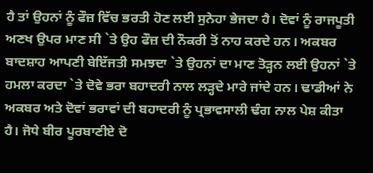ਹੈ ਤਾਂ ਉਹਨਾਂ ਨੂੰ ਫੌਜ਼ ਵਿੱਚ ਭਰਤੀ ਹੋਣ ਲਈ ਸੁਨੇਹਾ ਭੇਜਦਾ ਹੈ। ਦੋਵਾਂ ਨੂੰ ਰਾਜਪੂਤੀ ਅਣਖ ਉਪਰ ਮਾਣ ਸੀ `ਤੇ ਉਹ ਫੌਜ਼ ਦੀ ਨੌਕਰੀ ਤੋਂ ਨਾਹ ਕਰਦੇ ਹਨ। ਅਕਬਰ ਬਾਦਸ਼ਾਹ ਆਪਣੀ ਬੇਇੱਜਤੀ ਸਮਝਦਾ `ਤੇ ਉਹਨਾਂ ਦਾ ਮਾਣ ਤੋੜ੍ਹਨ ਲਈ ਉਹਨਾਂ `ਤੇ ਹਮਲਾ ਕਰਦਾ `ਤੇ ਦੋਵੇ ਭਰਾ ਬਹਾਦਰੀ ਨਾਲ ਲੜ੍ਹਦੇ ਮਾਰੇ ਜਾਂਦੇ ਹਨ। ਢਾਡੀਆਂ ਨੇ ਅਕਬਰ ਅਤੇ ਦੋਵਾਂ ਭਰਾਵਾਂ ਦੀ ਬਹਾਦਰੀ ਨੂੰ ਪ੍ਰਭਾਵਸਾਲੀ ਢੰਗ ਨਾਲ ਪੇਸ਼ ਕੀਤਾ ਹੈ। ਜੋਧੇ ਬੀਰ ਪੂਰਬਾਣੀਏ ਦੋ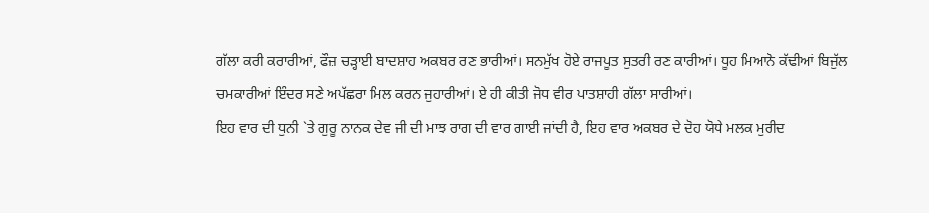ਗੱਲਾ ਕਰੀ ਕਰਾਰੀਆਂ, ਫੌਜ਼ ਚੜ੍ਹਾਈ ਬਾਦਸ਼ਾਹ ਅਕਬਰ ਰਣ ਭਾਰੀਆਂ। ਸਨਮੁੱਖ ਹੋਏ ਰਾਜਪੂਤ ਸੁਤਰੀ ਰਣ ਕਾਰੀਆਂ। ਧੂਹ ਮਿਆਨੋ ਕੱਢੀਆਂ ਬਿਜੁੱਲ ਚਮਕਾਰੀਆਂ ਇੰਦਰ ਸਣੇ ਅਪੱਛਰਾ ਮਿਲ ਕਰਨ ਜੁਹਾਰੀਆਂ। ਏ ਹੀ ਕੀਤੀ ਜੋਧ ਵੀਰ ਪਾਤਸ਼ਾਹੀ ਗੱਲਾ ਸਾਰੀਆਂ।
ਇਹ ਵਾਰ ਦੀ ਧੁਨੀ `ਤੇ ਗੁਰੂ ਨਾਨਕ ਦੇਵ ਜੀ ਦੀ ਮਾਝ ਰਾਗ ਦੀ ਵਾਰ ਗਾਈ ਜਾਂਦੀ ਹੈ, ਇਹ ਵਾਰ ਅਕਬਰ ਦੇ ਦੋਹ ਯੋਧੇ ਮਲਕ ਮੁਰੀਦ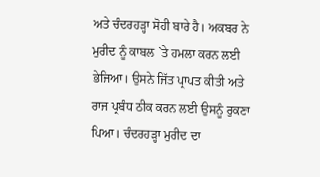ਅਤੇ ਚੰਦਰਹੜ੍ਹਾ ਸੋਹੀ ਬਾਰੇ ਹੈ। ਅਕਬਰ ਨੇ ਮੁਰੀਦ ਨੂੰ ਕਾਬਲ `ਤੇ ਹਮਲਾ ਕਰਨ ਲਈ ਭੇਜਿਆ। ਉਸਨੇ ਜਿੱਤ ਪ੍ਰਾਪਤ ਕੀਤੀ ਅਤੇ ਰਾਜ ਪ੍ਰਬੰਧ ਠੀਕ ਕਰਨ ਲਈ ਉਸਨੂੰ ਰੁਕਣਾ ਪਿਆ। ਚੰਦਰਹੜ੍ਹਾ ਮੁਰੀਦ ਦਾ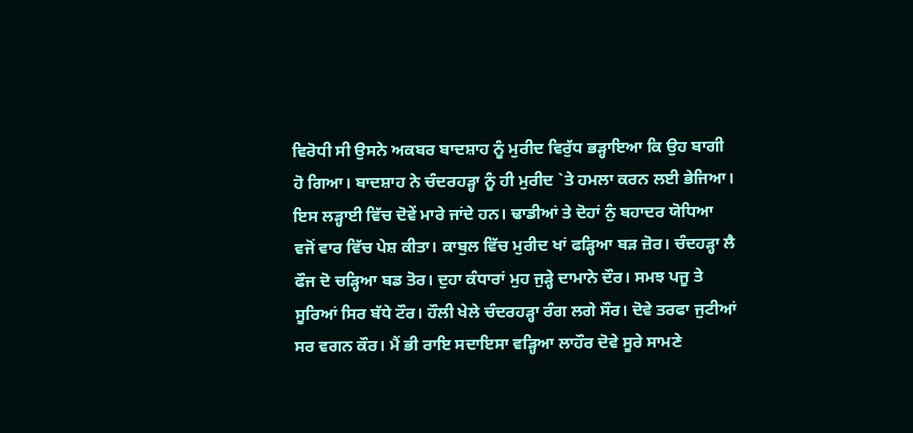ਵਿਰੋਧੀ ਸੀ ਉਸਨੇ ਅਕਬਰ ਬਾਦਸ਼ਾਹ ਨੂੰ ਮੁਰੀਦ ਵਿਰੁੱਧ ਭੜ੍ਹਾਇਆ ਕਿ ਉਹ ਬਾਗੀ ਹੋ ਗਿਆ। ਬਾਦਸ਼ਾਹ ਨੇ ਚੰਦਰਹੜ੍ਹਾ ਨੂੰ ਹੀ ਮੁਰੀਦ `ਤੇ ਹਮਲਾ ਕਰਨ ਲਈ ਭੇਜਿਆ। ਇਸ ਲੜ੍ਹਾਈ ਵਿੱਚ ਦੋਵੇਂ ਮਾਰੇ ਜਾਂਦੇ ਹਨ। ਢਾਡੀਆਂ ਤੇ ਦੋਹਾਂ ਨੁੰ ਬਹਾਦਰ ਯੋਧਿਆ ਵਜੋਂ ਵਾਰ ਵਿੱਚ ਪੇਸ਼ ਕੀਤਾ। ਕਾਬੁਲ ਵਿੱਚ ਮੁਰੀਦ ਖਾਂ ਫੜ੍ਹਿਆ ਬੜ ਜ਼ੋਰ। ਚੰਦਹੜ੍ਹਾ ਲੈ ਫੌਜ ਦੋ ਚੜ੍ਹਿਆ ਬਡ ਤੋਰ। ਦੁਹਾ ਕੰਧਾਰਾਂ ਮੁਹ ਜੁੜ੍ਹੇ ਦਾਮਾਨੇ ਦੌਰ। ਸਮਝ ਪਜੂ ਤੇ ਸੂਰਿਆਂ ਸਿਰ ਬੱਧੇ ਟੌਰ। ਹੌਲੀ ਖੇਲੇ ਚੰਦਰਹੜ੍ਹਾ ਰੰਗ ਲਗੇ ਸੌਰ। ਦੋਵੇ ਤਰਫਾ ਜੁਟੀਆਂ ਸਰ ਵਗਨ ਕੌਰ। ਮੈਂ ਭੀ ਰਾਇ ਸਦਾਇਸਾ ਵੜ੍ਹਿਆ ਲਾਹੌਰ ਦੋਵੇ ਸੂਰੇ ਸਾਮਣੇ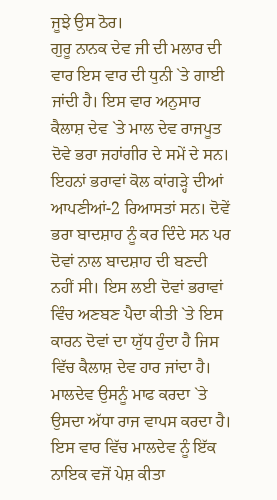ਜੂਝੇ ਉਸ ਠੋਰ।
ਗੁਰੂ ਨਾਨਕ ਦੇਵ ਜੀ ਦੀ ਮਲਾਰ ਦੀ ਵਾਰ ਇਸ ਵਾਰ ਦੀ ਧੁਨੀ `ਤੇ ਗਾਈ ਜਾਂਦੀ ਹੈ। ਇਸ ਵਾਰ ਅਨੁਸਾਰ ਕੈਲਾਸ਼ ਦੇਵ `ਤੇ ਮਾਲ ਦੇਵ ਰਾਜਪੂਤ ਦੋਵੇ ਭਰਾ ਜਹਾਂਗੀਰ ਦੇ ਸਮੇਂ ਦੇ ਸਨ। ਇਹਨਾਂ ਭਰਾਵਾਂ ਕੋਲ ਕਾਂਗੜ੍ਹੇ ਦੀਆਂ ਆਪਣੀਆਂ-2 ਰਿਆਸਤਾਂ ਸਨ। ਦੋਵੇਂ ਭਰਾ ਬਾਦਸ਼ਾਹ ਨੂੰ ਕਰ ਦਿੰਦੇ ਸਨ ਪਰ ਦੋਵਾਂ ਨਾਲ ਬਾਦਸ਼ਾਹ ਦੀ ਬਣਦੀ ਨਹੀਂ ਸੀ। ਇਸ ਲਈ ਦੋਵਾਂ ਭਰਾਵਾਂ ਵਿੰਚ ਅਣਬਣ ਪੈਦਾ ਕੀਤੀ `ਤੇ ਇਸ ਕਾਰਨ ਦੋਵਾਂ ਦਾ ਯੁੱਧ ਹੁੰਦਾ ਹੈ ਜਿਸ ਵਿੱਚ ਕੈਲਾਸ਼ ਦੇਵ ਹਾਰ ਜਾਂਦਾ ਹੈ। ਮਾਲਦੇਵ ਉਸਨੂੰ ਮਾਫ ਕਰਦਾ `ਤੇ ਉਸਦਾ ਅੱਧਾ ਰਾਜ ਵਾਪਸ ਕਰਦਾ ਹੈ। ਇਸ ਵਾਰ ਵਿੱਚ ਮਾਲਦੇਵ ਨੂੰ ਇੱਕ ਨਾਇਕ ਵਜੋਂ ਪੇਸ਼ ਕੀਤਾ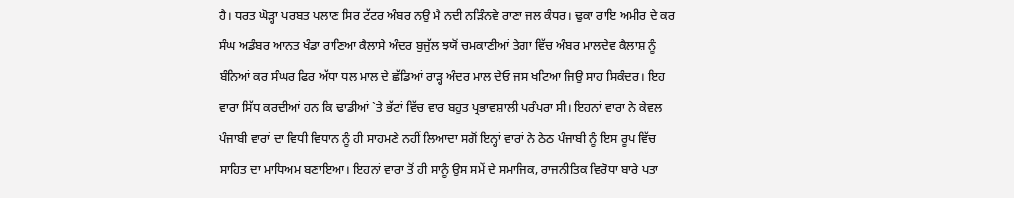ਹੈ। ਧਰਤ ਘੋੜ੍ਹਾ ਪਰਬਤ ਪਲਾਣ ਸਿਰ ਟੱਟਰ ਅੰਬਰ ਨਉ ਮੈ ਨਦੀ ਨੜਿੰਨਵੇ ਰਾਣਾ ਜਲ ਕੰਧਰ। ਢੁਕਾ ਰਾਇ ਅਮੀਰ ਦੇ ਕਰ ਸੰਘ ਅਡੰਬਰ ਆਨਤ ਖੰਡਾ ਰਾਣਿਆ ਕੈਲਾਸੇ ਅੰਦਰ ਬੁਜੁੱਲ ਝਯੋਂ ਚਮਕਾਣੀਆਂ ਤੇਗਾ ਵਿੱਚ ਅੰਬਰ ਮਾਲਦੇਵ ਕੈਲਾਸ਼ ਨੂੰ ਬੰਨਿਆਂ ਕਰ ਸੰਘਰ ਫਿਰ ਅੱਧਾ ਧਲ ਮਾਲ ਦੇ ਛੱਡਿਆਂ ਰਾੜ੍ਹ ਅੰਦਰ ਮਾਲ ਦੇਓ ਜਸ ਖਟਿਆ ਜਿਉ ਸਾਹ ਸਿਕੰਦਰ। ਇਹ ਵਾਰਾ ਸਿੱਧ ਕਰਦੀਆਂ ਹਨ ਕਿ ਢਾਡੀਆਂ `ਤੇ ਭੱਟਾਂ ਵਿੱਚ ਵਾਰ ਬਹੁਤ ਪ੍ਰਭਾਵਸ਼ਾਲੀ ਪਰੰਪਰਾ ਸੀ। ਇਹਨਾਂ ਵਾਰਾ ਨੇ ਕੇਵਲ ਪੰਜਾਬੀ ਵਾਰਾਂ ਦਾ ਵਿਧੀ ਵਿਧਾਨ ਨੂੰ ਹੀ ਸਾਹਮਣੇ ਨਹੀਂ ਲਿਆਦਾ ਸਗੋਂ ਇਨ੍ਹਾਂ ਵਾਰਾਂ ਨੇ ਠੇਠ ਪੰਜਾਬੀ ਨੂੰ ਇਸ ਰੂਪ ਵਿੱਚ ਸਾਹਿਤ ਦਾ ਮਾਧਿਅਮ ਬਣਾਇਆ। ਇਹਨਾਂ ਵਾਰਾ ਤੋਂ ਹੀ ਸਾਨੂੰ ਉਸ ਸਮੇਂ ਦੇ ਸਮਾਜਿਕ, ਰਾਜਨੀਤਿਕ ਵਿਰੋਧਾ ਬਾਰੇ ਪਤਾ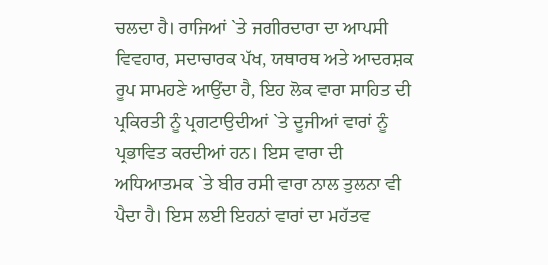ਚਲਦਾ ਹੈ। ਰਾਜਿਆਂ `ਤੇ ਜਗੀਰਦਾਰਾ ਦਾ ਆਪਸੀ ਵਿਵਹਾਰ, ਸਦਾਚਾਰਕ ਪੱਖ, ਯਥਾਰਥ ਅਤੇ ਆਦਰਸ਼ਕ ਰੂਪ ਸਾਮਹਣੇ ਆਉਂਦਾ ਹੈ, ਇਹ ਲੋਕ ਵਾਰਾ ਸਾਹਿਤ ਦੀ ਪ੍ਰਕਿਰਤੀ ਨੂੰ ਪ੍ਰਗਟਾਉਦੀਆਂ `ਤੇ ਦੂਜੀਆਂ ਵਾਰਾਂ ਨੂੰ ਪ੍ਰਭਾਵਿਤ ਕਰਦੀਆਂ ਹਨ। ਇਸ ਵਾਰਾ ਦੀ ਅਧਿਆਤਮਕ `ਤੇ ਬੀਰ ਰਸੀ ਵਾਰਾ ਨਾਲ ਤੁਲਨਾ ਵੀ ਪੈਦਾ ਹੈ। ਇਸ ਲਈ ਇਹਨਾਂ ਵਾਰਾਂ ਦਾ ਮਹੱਤਵ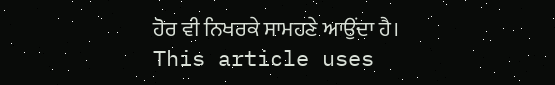ਹੋਰ ਵੀ ਨਿਖਰਕੇ ਸਾਮਹਣੇ ਆਉਂਦਾ ਹੈ।
This article uses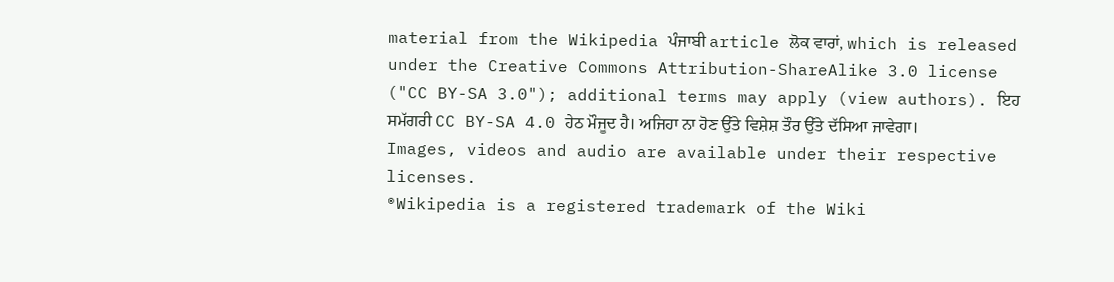material from the Wikipedia ਪੰਜਾਬੀ article ਲੋਕ ਵਾਰਾਂ, which is released under the Creative Commons Attribution-ShareAlike 3.0 license ("CC BY-SA 3.0"); additional terms may apply (view authors). ਇਹ ਸਮੱਗਰੀ CC BY-SA 4.0 ਹੇਠ ਮੌਜੂਦ ਹੈ। ਅਜਿਹਾ ਨਾ ਹੋਣ ਉੱਤੇ ਵਿਸ਼ੇਸ਼ ਤੌਰ ਉੱਤੇ ਦੱਸਿਆ ਜਾਵੇਗਾ। Images, videos and audio are available under their respective licenses.
®Wikipedia is a registered trademark of the Wiki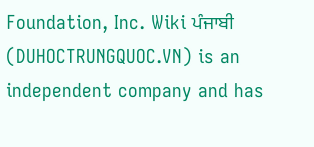Foundation, Inc. Wiki ਪੰਜਾਬੀ (DUHOCTRUNGQUOC.VN) is an independent company and has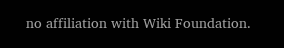no affiliation with Wiki Foundation.